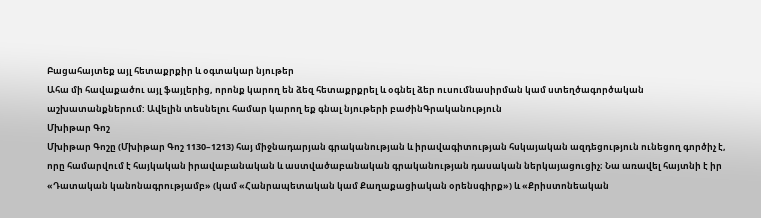Բացահայտեք այլ հետաքրքիր և օգտակար նյութեր
Ահա մի հավաքածու այլ ֆայլերից, որոնք կարող են ձեզ հետաքրքրել և օգնել ձեր ուսումնասիրման կամ ստեղծագործական աշխատանքներում: Ավելին տեսնելու համար կարող եք գնալ նյութերի բաժինԳրականություն
Մխիթար Գոշ
Մխիթար Գոշը (Մխիթար Գոշ 1130–1213) հայ միջնադարյան գրականության և իրավագիտության հսկայական ազդեցություն ունեցող գործիչ է, որը համարվում է հայկական իրավաբանական և աստվածաբանական գրականության դասական ներկայացուցիչ։ Նա առավել հայտնի է իր «Դատական կանոնագրությամբ» (կամ «Հանրապետական կամ Քաղաքացիական օրենսգիրք») և «Քրիստոնեական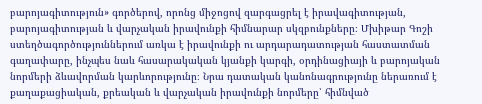բարոյագիտություն» գործերով, որոնց միջոցով զարգացրել է իրավագիտության, բարոյագիտության և վարչական իրավունքի հիմնարար սկզբունքները։ Մխիթար Գոշի ստեղծագործություններում առկա է իրավունքի ու արդարադատության հաստատման գաղափարը, ինչպես նաև հասարակական կյանքի կարգի, օրդինացիայի և բարոյական նորմերի ձևավորման կարևորությունը։ Նրա դատական կանոնագրությունը ներառում է քաղաքացիական, քրեական և վարչական իրավունքի նորմերը՝ հիմնված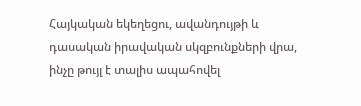Հայկական եկեղեցու, ավանդույթի և դասական իրավական սկզբունքների վրա, ինչը թույլ է տալիս ապահովել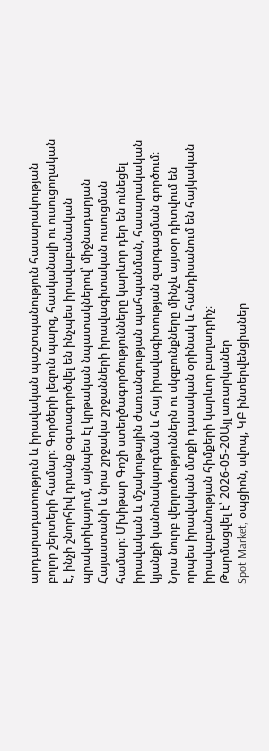արդարադատություն և իրավական պաշտպանություն հասարակության բոլոր շերտերի համար։ Գործերի լեզուն պարզ, հասկանալի ու ուսուցողական է, ինչի շնորհիվ դրանք օգտագործվել են ինչպես իրավաբանական պրակտիկայում, այնպես էլ կրթական նպատակներով՝ միջնադարյան Հայաստանի և նրա շրջակա շրջանների իրավագիտական ուսուցման համար։ Մխիթար Գոշի ստեղծագործությունները կարևոր դեր են ունեցել իրավական և մշակութային ժառանգության պահպանման, հասարակական կյանքի կանոնակարգման և հայ իրավագիտության զարգացման գործում։ Նրա նուրբ վերլուծություններն ու սկզբունքները մինչև այսօր դիտվում են որպես իրավական մտքի դասական օրինակ և հանդիսանում են հայկական իրավաբանության հիմքերի կարևոր բաղադրիչ։
Թարմացվել է՝ 2026-05-20Այլ առարկաներ
Spot Market, օպցիոն, սվոպ, ԿԲ ինտերվենցիաներ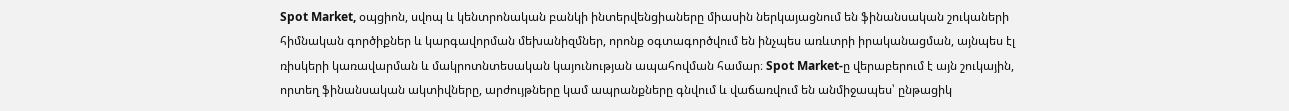Spot Market, օպցիոն, սվոպ և կենտրոնական բանկի ինտերվենցիաները միասին ներկայացնում են ֆինանսական շուկաների հիմնական գործիքներ և կարգավորման մեխանիզմներ, որոնք օգտագործվում են ինչպես առևտրի իրականացման, այնպես էլ ռիսկերի կառավարման և մակրոտնտեսական կայունության ապահովման համար։ Spot Market-ը վերաբերում է այն շուկային, որտեղ ֆինանսական ակտիվները, արժույթները կամ ապրանքները գնվում և վաճառվում են անմիջապես՝ ընթացիկ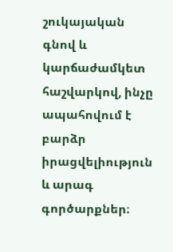շուկայական գնով և կարճաժամկետ հաշվարկով, ինչը ապահովում է բարձր իրացվելիություն և արագ գործարքներ։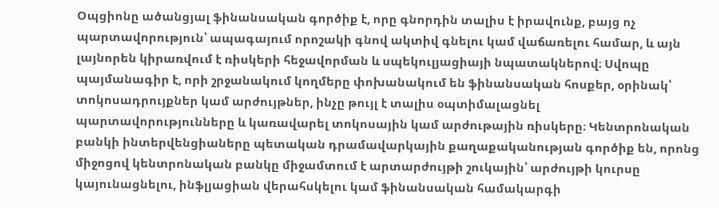Օպցիոնը ածանցյալ ֆինանսական գործիք է, որը գնորդին տալիս է իրավունք, բայց ոչ պարտավորություն՝ ապագայում որոշակի գնով ակտիվ գնելու կամ վաճառելու համար, և այն լայնորեն կիրառվում է ռիսկերի հեջավորման և սպեկուլյացիայի նպատակներով։ Սվոպը պայմանագիր է, որի շրջանակում կողմերը փոխանակում են ֆինանսական հոսքեր, օրինակ՝ տոկոսադրույքներ կամ արժույթներ, ինչը թույլ է տալիս օպտիմալացնել պարտավորությունները և կառավարել տոկոսային կամ արժութային ռիսկերը։ Կենտրոնական բանկի ինտերվենցիաները պետական դրամավարկային քաղաքականության գործիք են, որոնց միջոցով կենտրոնական բանկը միջամտում է արտարժույթի շուկային՝ արժույթի կուրսը կայունացնելու, ինֆլյացիան վերահսկելու կամ ֆինանսական համակարգի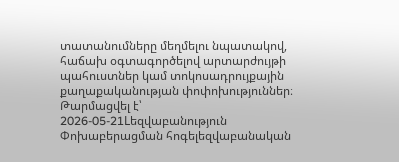տատանումները մեղմելու նպատակով, հաճախ օգտագործելով արտարժույթի պահուստներ կամ տոկոսադրույքային քաղաքականության փոփոխություններ։
Թարմացվել է՝ 2026-05-21Lեզվաբանություն
Փոխաբերացման հոգելեզվաբանական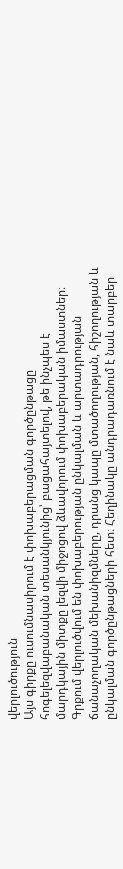վերլուծություն
Այս գիրքը ուսումնասիրում է փոխաբերացման գործընթացը հոգելեզվաբանական տեսանկյունից՝ բացահայտելով, թե ինչպես է մարդկային միտքը լեզվի միջոցով ձևավորում փոխաբերական իմաստներ։ Գրքում վերլուծվում են փոխաբերության ընկալման և արտադրության ճանաչողական մեխանիզմները, դրանց կապը մտածողության, հիշողության և ընկալման գործընթացների հետ։ Հեղինակը անդրադառնում է նաև տարբեր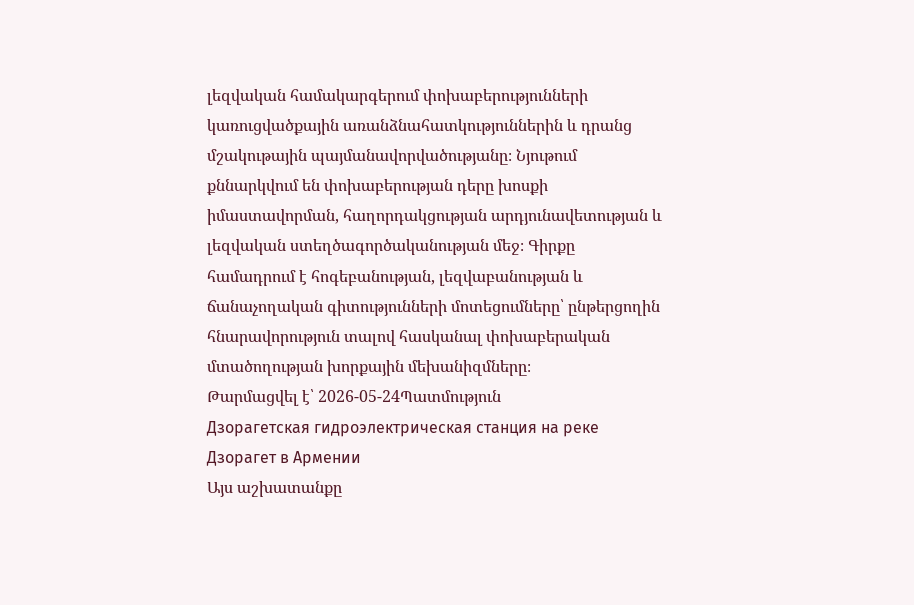լեզվական համակարգերում փոխաբերությունների կառուցվածքային առանձնահատկություններին և դրանց մշակութային պայմանավորվածությանը։ Նյութում քննարկվում են փոխաբերության դերը խոսքի իմաստավորման, հաղորդակցության արդյունավետության և լեզվական ստեղծագործականության մեջ։ Գիրքը համադրում է հոգեբանության, լեզվաբանության և ճանաչողական գիտությունների մոտեցումները՝ ընթերցողին հնարավորություն տալով հասկանալ փոխաբերական մտածողության խորքային մեխանիզմները։
Թարմացվել է՝ 2026-05-24Պատմություն
Дзорагетская гидроэлектрическая станция на реке Дзорагет в Армении
Այս աշխատանքը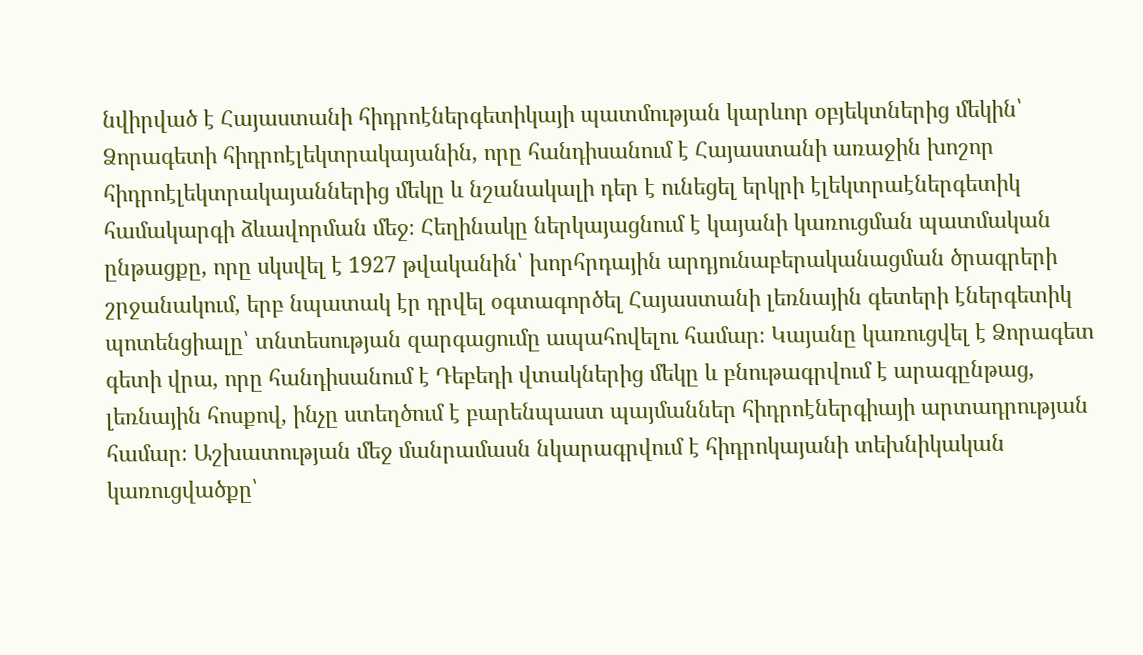նվիրված է Հայաստանի հիդրոէներգետիկայի պատմության կարևոր օբյեկտներից մեկին՝ Ձորագետի հիդրոէլեկտրակայանին, որը հանդիսանում է Հայաստանի առաջին խոշոր հիդրոէլեկտրակայաններից մեկը և նշանակալի դեր է ունեցել երկրի էլեկտրաէներգետիկ համակարգի ձևավորման մեջ։ Հեղինակը ներկայացնում է կայանի կառուցման պատմական ընթացքը, որը սկսվել է 1927 թվականին՝ խորհրդային արդյունաբերականացման ծրագրերի շրջանակում, երբ նպատակ էր դրվել օգտագործել Հայաստանի լեռնային գետերի էներգետիկ պոտենցիալը՝ տնտեսության զարգացումը ապահովելու համար։ Կայանը կառուցվել է Ձորագետ գետի վրա, որը հանդիսանում է Դեբեդի վտակներից մեկը և բնութագրվում է արագընթաց, լեռնային հոսքով, ինչը ստեղծում է բարենպաստ պայմաններ հիդրոէներգիայի արտադրության համար։ Աշխատության մեջ մանրամասն նկարագրվում է հիդրոկայանի տեխնիկական կառուցվածքը՝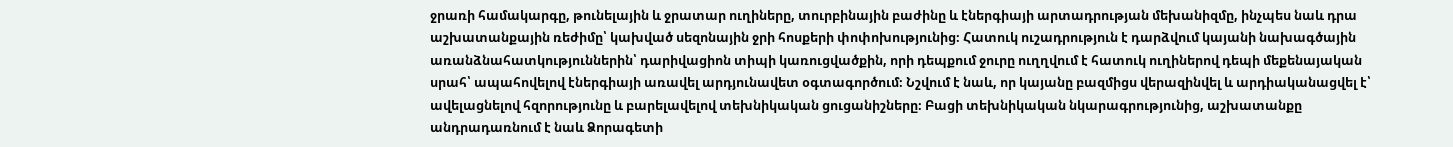ջրառի համակարգը, թունելային և ջրատար ուղիները, տուրբինային բաժինը և էներգիայի արտադրության մեխանիզմը, ինչպես նաև դրա աշխատանքային ռեժիմը՝ կախված սեզոնային ջրի հոսքերի փոփոխությունից։ Հատուկ ուշադրություն է դարձվում կայանի նախագծային առանձնահատկություններին՝ դարիվացիոն տիպի կառուցվածքին, որի դեպքում ջուրը ուղղվում է հատուկ ուղիներով դեպի մեքենայական սրահ՝ ապահովելով էներգիայի առավել արդյունավետ օգտագործում։ Նշվում է նաև, որ կայանը բազմիցս վերազինվել և արդիականացվել է՝ ավելացնելով հզորությունը և բարելավելով տեխնիկական ցուցանիշները։ Բացի տեխնիկական նկարագրությունից, աշխատանքը անդրադառնում է նաև Ձորագետի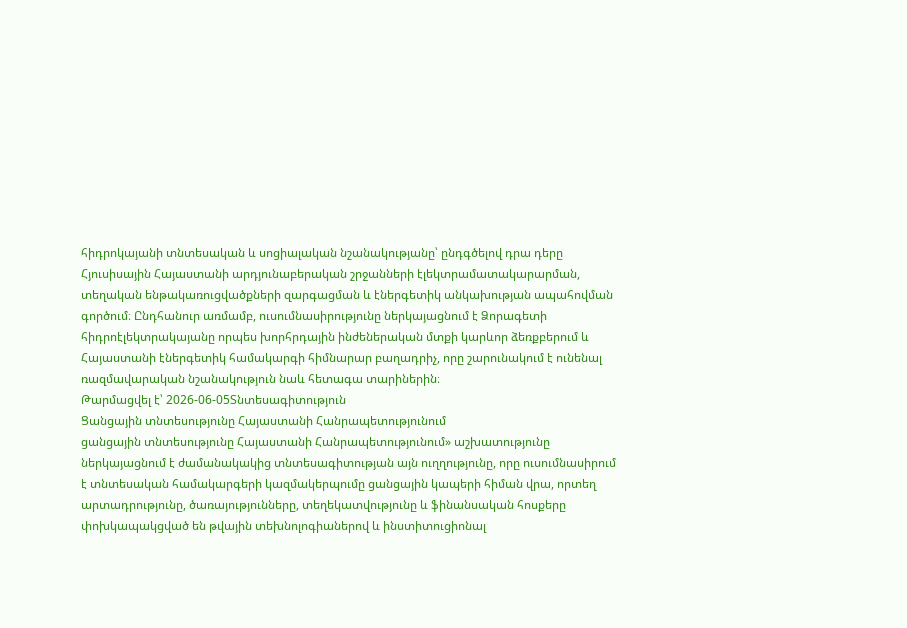հիդրոկայանի տնտեսական և սոցիալական նշանակությանը՝ ընդգծելով դրա դերը Հյուսիսային Հայաստանի արդյունաբերական շրջանների էլեկտրամատակարարման, տեղական ենթակառուցվածքների զարգացման և էներգետիկ անկախության ապահովման գործում։ Ընդհանուր առմամբ, ուսումնասիրությունը ներկայացնում է Ձորագետի հիդրոէլեկտրակայանը որպես խորհրդային ինժեներական մտքի կարևոր ձեռքբերում և Հայաստանի էներգետիկ համակարգի հիմնարար բաղադրիչ, որը շարունակում է ունենալ ռազմավարական նշանակություն նաև հետագա տարիներին։
Թարմացվել է՝ 2026-06-05Տնտեսագիտություն
Ցանցային տնտեսությունը Հայաստանի Հանրապետությունում
ցանցային տնտեսությունը Հայաստանի Հանրապետությունում» աշխատությունը ներկայացնում է ժամանակակից տնտեսագիտության այն ուղղությունը, որը ուսումնասիրում է տնտեսական համակարգերի կազմակերպումը ցանցային կապերի հիման վրա, որտեղ արտադրությունը, ծառայությունները, տեղեկատվությունը և ֆինանսական հոսքերը փոխկապակցված են թվային տեխնոլոգիաներով և ինստիտուցիոնալ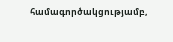համագործակցությամբ,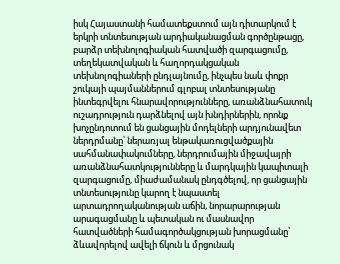իսկ Հայաստանի համատեքստում այն դիտարկում է երկրի տնտեսության արդիականացման գործընթացը, բարձր տեխնոլոգիական հատվածի զարգացումը, տեղեկատվական և հաղորդակցական տեխնոլոգիաների ընդլայնումը, ինչպես նաև փոքր շուկայի պայմաններում գլոբալ տնտեսությանը ինտեգրվելու հնարավորությունները, առանձնահատուկ ուշադրություն դարձնելով այն խնդիրներին, որոնք խոչընդոտում են ցանցային մոդելների արդյունավետ ներդրմանը՝ ներառյալ ենթակառուցվածքային սահմանափակումները, ներդրումային միջավայրի առանձնահատկությունները և մարդկային կապիտալի զարգացումը, միաժամանակ ընդգծելով, որ ցանցային տնտեսությունը կարող է նպաստել արտադրողականության աճին, նորարարության արագացմանը և պետական ու մասնավոր հատվածների համագործակցության խորացմանը՝ ձևավորելով ավելի ճկուն և մրցունակ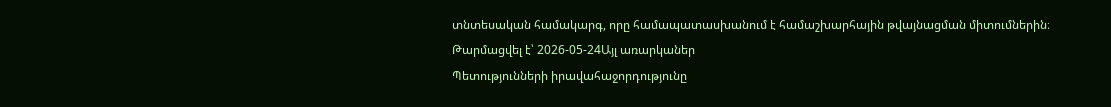տնտեսական համակարգ, որը համապատասխանում է համաշխարհային թվայնացման միտումներին։
Թարմացվել է՝ 2026-05-24Այլ առարկաներ
Պետությունների իրավահաջորդությունը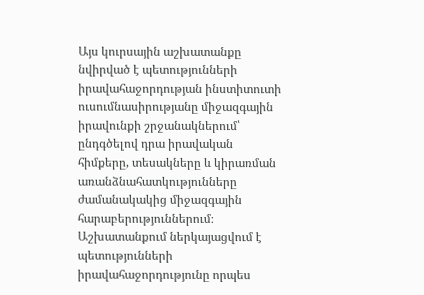Այս կուրսային աշխատանքը նվիրված է պետությունների իրավահաջորդության ինստիտուտի ուսումնասիրությանը միջազգային իրավունքի շրջանակներում՝ ընդգծելով դրա իրավական հիմքերը, տեսակները և կիրառման առանձնահատկությունները ժամանակակից միջազգային հարաբերություններում։ Աշխատանքում ներկայացվում է պետությունների իրավահաջորդությունը որպես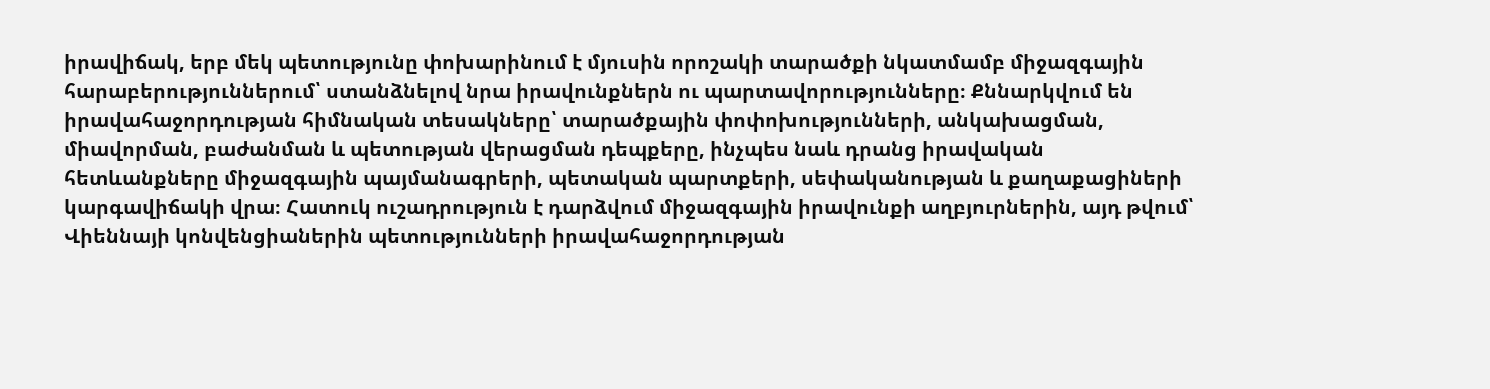իրավիճակ, երբ մեկ պետությունը փոխարինում է մյուսին որոշակի տարածքի նկատմամբ միջազգային հարաբերություններում՝ ստանձնելով նրա իրավունքներն ու պարտավորությունները։ Քննարկվում են իրավահաջորդության հիմնական տեսակները՝ տարածքային փոփոխությունների, անկախացման, միավորման, բաժանման և պետության վերացման դեպքերը, ինչպես նաև դրանց իրավական հետևանքները միջազգային պայմանագրերի, պետական պարտքերի, սեփականության և քաղաքացիների կարգավիճակի վրա։ Հատուկ ուշադրություն է դարձվում միջազգային իրավունքի աղբյուրներին, այդ թվում՝ Վիեննայի կոնվենցիաներին պետությունների իրավահաջորդության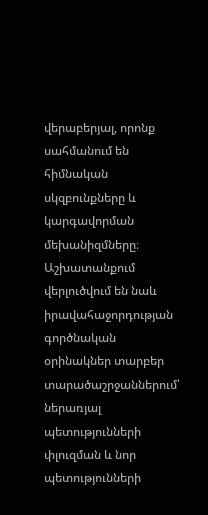վերաբերյալ, որոնք սահմանում են հիմնական սկզբունքները և կարգավորման մեխանիզմները։ Աշխատանքում վերլուծվում են նաև իրավահաջորդության գործնական օրինակներ տարբեր տարածաշրջաններում՝ ներառյալ պետությունների փլուզման և նոր պետությունների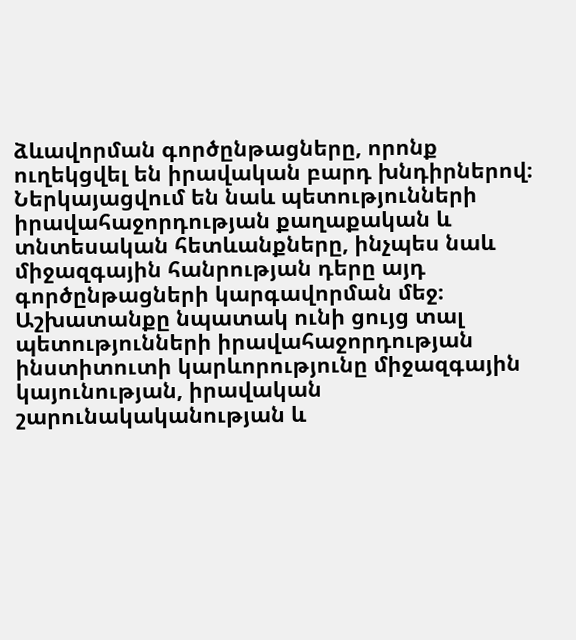ձևավորման գործընթացները, որոնք ուղեկցվել են իրավական բարդ խնդիրներով։ Ներկայացվում են նաև պետությունների իրավահաջորդության քաղաքական և տնտեսական հետևանքները, ինչպես նաև միջազգային հանրության դերը այդ գործընթացների կարգավորման մեջ։ Աշխատանքը նպատակ ունի ցույց տալ պետությունների իրավահաջորդության ինստիտուտի կարևորությունը միջազգային կայունության, իրավական շարունակականության և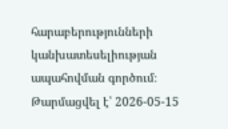հարաբերությունների կանխատեսելիության ապահովման գործում։
Թարմացվել է՝ 2026-05-15